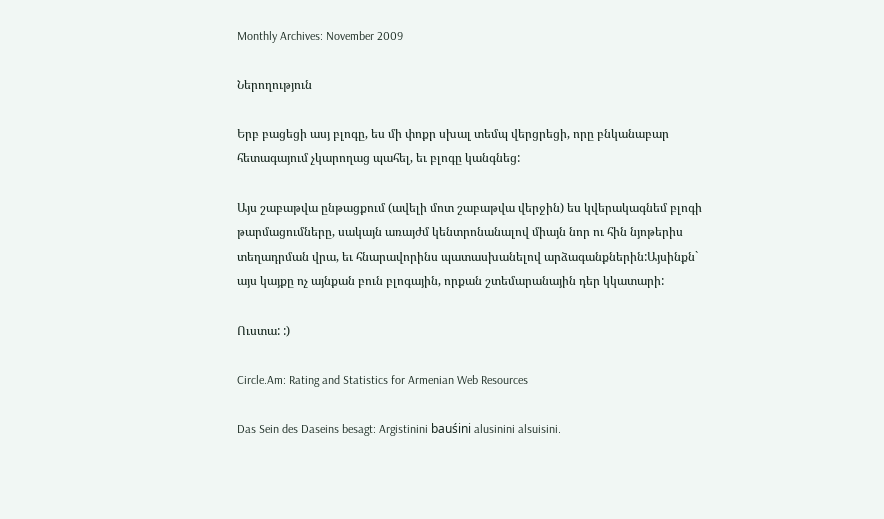Monthly Archives: November 2009

Ներողություն

Երբ բացեցի ասյ բլոգը, ես մի փոքր սխալ տեմպ վերցրեցի, որը բնկանաբար հետագայում չկարողաց պահել, եւ բլոգը կանգնեց:

Այս շաբաթվա ընթացքում (ավելի մոտ շաբաթվա վերջին) ես կվերակագնեմ բլոգի թարմացումները, սակայն առայժմ կենտրոնանալով միայն նոր ու հին նյոթերիս տեղադրման վրա, եւ հնարավորինս պատասխանելով արձագանքներին:Այսինքն` այս կայքը ոչ այնքան բուն բլոգային, որքան շտեմարանային դեր կկատարի:

Ուստա: :)

Circle.Am: Rating and Statistics for Armenian Web Resources

Das Sein des Daseins besagt: Argistinini bauśini alusinini alsuisini.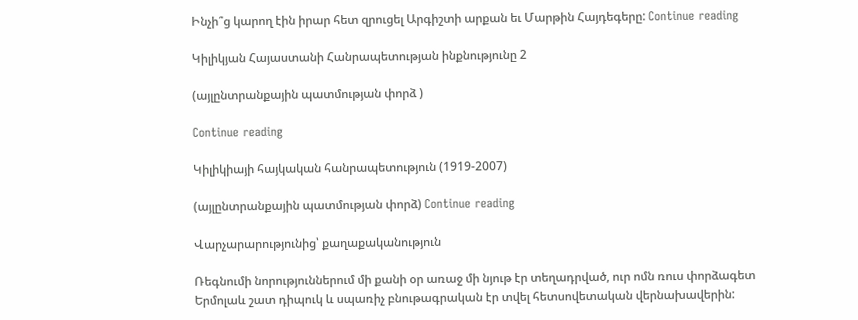Ինչի՞ց կարող էին իրար հետ զրուցել Արգիշտի արքան եւ Մարթին Հայդեգերը: Continue reading

Կիլիկյան Հայաստանի Հանրապետության ինքնությունը 2

(այլընտրանքային պատմության փորձ )

Continue reading

Կիլիկիայի հայկական հանրապետություն (1919-2007)

(այլընտրանքային պատմության փորձ) Continue reading

Վարչարարությունից՝ քաղաքականություն

Ռեգնումի նորություններում մի քանի օր առաջ մի նյութ էր տեղադրված, ուր ոմն ռուս փորձագետ Երմոլաև շատ դիպուկ և սպառիչ բնութագրական էր տվել հետսովետական վերնախավերին: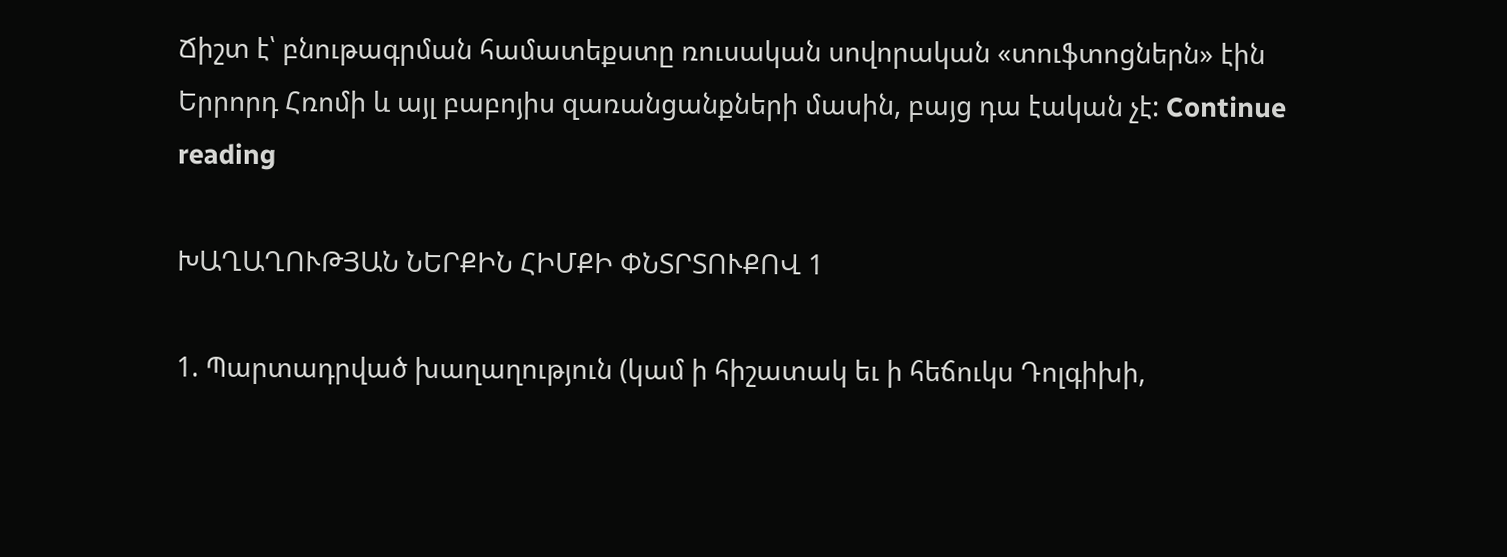Ճիշտ է՝ բնութագրման համատեքստը ռուսական սովորական «տուֆտոցներն» էին Երրորդ Հռոմի և այլ բաբոյիս զառանցանքների մասին, բայց դա էական չէ: Continue reading

ԽԱՂԱՂՈՒԹՅԱՆ ՆԵՐՔԻՆ ՀԻՄՔԻ ՓՆՏՐՏՈՒՔՈՎ 1

1. Պարտադրված խաղաղություն (կամ ի հիշատակ եւ ի հեճուկս Դոլգիխի,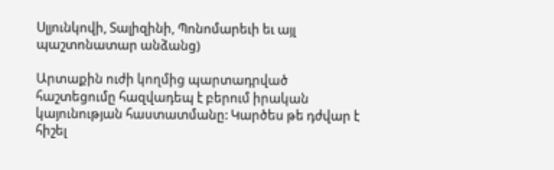Սլյունկովի, Տալիզինի, Պոնոմարեւի եւ այլ պաշտոնատար անձանց)

Արտաքին ուժի կողմից պարտադրված հաշտեցումը հազվադեպ է բերում իրական կայունության հաստատմանը: Կարծես թե դժվար է հիշել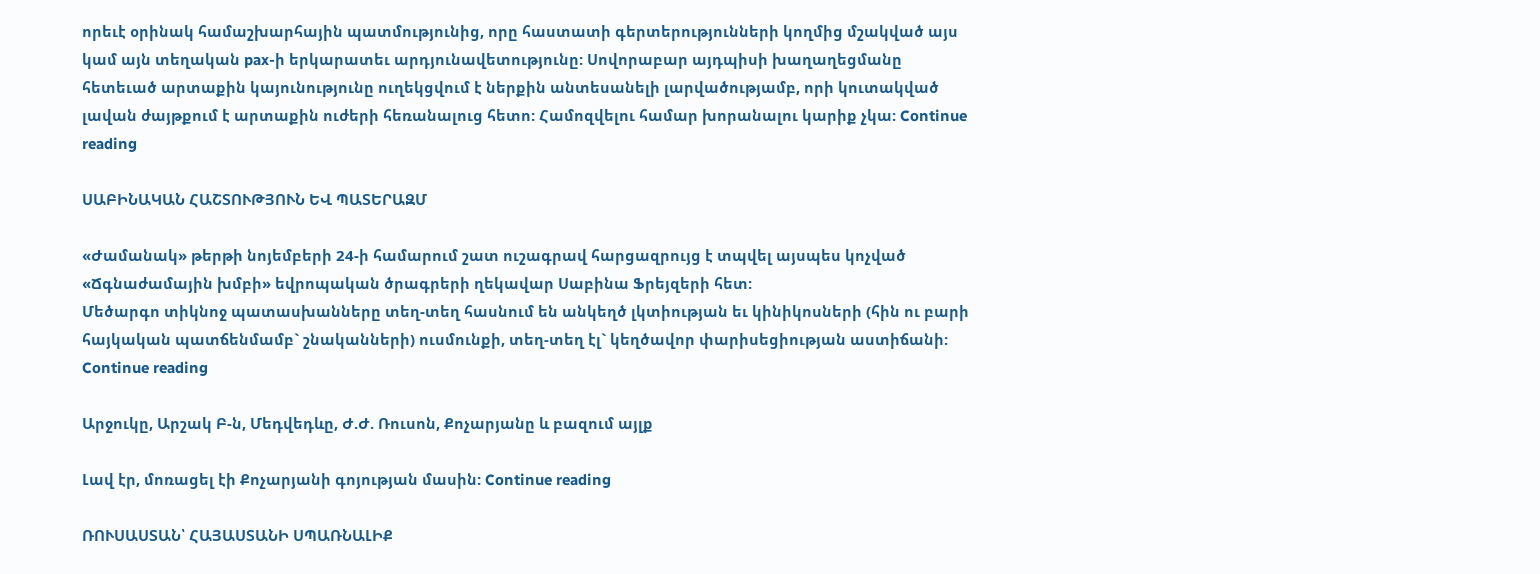որեւէ օրինակ համաշխարհային պատմությունից, որը հաստատի գերտերությունների կողմից մշակված այս կամ այն տեղական pax-ի երկարատեւ արդյունավետությունը: Սովորաբար այդպիսի խաղաղեցմանը հետեւած արտաքին կայունությունը ուղեկցվում է ներքին անտեսանելի լարվածությամբ, որի կուտակված լավան ժայթքում է արտաքին ուժերի հեռանալուց հետո: Համոզվելու համար խորանալու կարիք չկա: Continue reading

ՍԱԲԻՆԱԿԱՆ ՀԱՇՏՈՒԹՅՈՒՆ ԵՎ ՊԱՏԵՐԱԶՄ

«Ժամանակ» թերթի նոյեմբերի 24-ի համարում շատ ուշագրավ հարցազրույց է տպվել այսպես կոչված «Ճգնաժամային խմբի» եվրոպական ծրագրերի ղեկավար Սաբինա Ֆրեյզերի հետ:
Մեծարգո տիկնոջ պատասխանները տեղ-տեղ հասնում են անկեղծ լկտիության եւ կինիկոսների (հին ու բարի հայկական պատճենմամբ` շնականների) ուսմունքի, տեղ-տեղ էլ` կեղծավոր փարիսեցիության աստիճանի: Continue reading

Արջուկը, Արշակ Բ-ն, Մեդվեդևը, Ժ.Ժ. Ռուսոն, Քոչարյանը և բազում այլք

Լավ էր, մոռացել էի Քոչարյանի գոյության մասին: Continue reading

ՌՈՒՍԱՍՏԱՆ՝ ՀԱՅԱՍՏԱՆԻ ՍՊԱՌՆԱԼԻՔ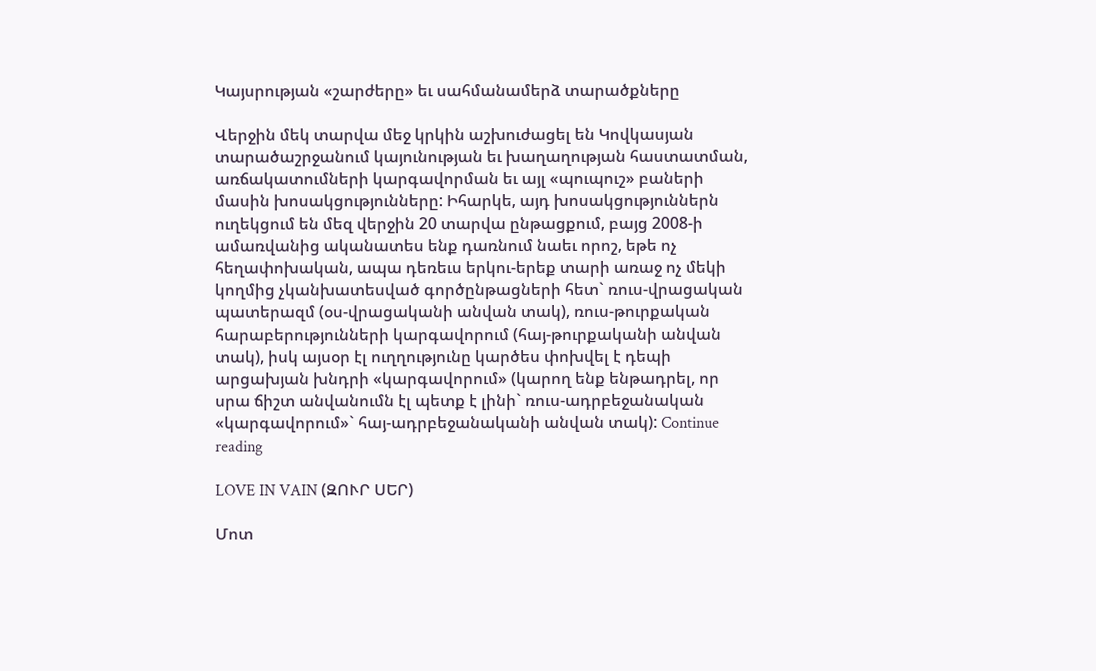Կայսրության «շարժերը» եւ սահմանամերձ տարածքները

Վերջին մեկ տարվա մեջ կրկին աշխուժացել են Կովկասյան տարածաշրջանում կայունության եւ խաղաղության հաստատման, առճակատումների կարգավորման եւ այլ «պուպուշ» բաների մասին խոսակցությունները: Իհարկե, այդ խոսակցություններն ուղեկցում են մեզ վերջին 20 տարվա ընթացքում, բայց 2008-ի ամառվանից ականատես ենք դառնում նաեւ որոշ, եթե ոչ հեղափոխական, ապա դեռեւս երկու-երեք տարի առաջ ոչ մեկի կողմից չկանխատեսված գործընթացների հետ` ռուս-վրացական պատերազմ (օս-վրացականի անվան տակ), ռուս-թուրքական հարաբերությունների կարգավորում (հայ-թուրքականի անվան տակ), իսկ այսօր էլ ուղղությունը կարծես փոխվել է դեպի արցախյան խնդրի «կարգավորում» (կարող ենք ենթադրել, որ սրա ճիշտ անվանումն էլ պետք է լինի` ռուս-ադրբեջանական «կարգավորում»` հայ-ադրբեջանականի անվան տակ): Continue reading

LOVE IN VAIN (ԶՈՒՐ ՍԵՐ)

Մոտ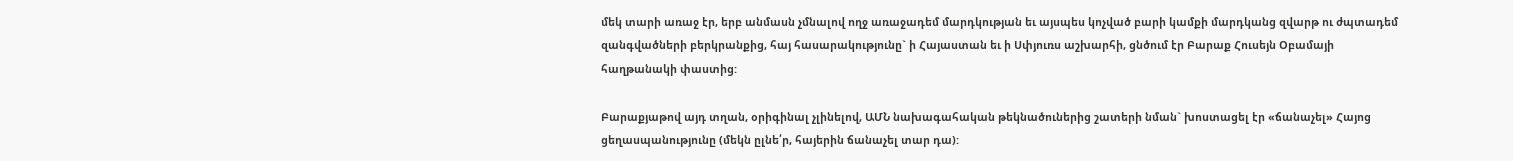մեկ տարի առաջ էր, երբ անմասն չմնալով ողջ առաջադեմ մարդկության եւ այսպես կոչված բարի կամքի մարդկանց զվարթ ու ժպտադեմ զանգվածների բերկրանքից, հայ հասարակությունը` ի Հայաստան եւ ի Սփյուռս աշխարհի, ցնծում էր Բարաք Հուսեյն Օբամայի հաղթանակի փաստից:

Բարաքյաթով այդ տղան, օրիգինալ չլինելով, ԱՄՆ նախագահական թեկնածուներից շատերի նման` խոստացել էր «ճանաչել» Հայոց ցեղասպանությունը (մեկն ըլնե՛ր, հայերին ճանաչել տար դա):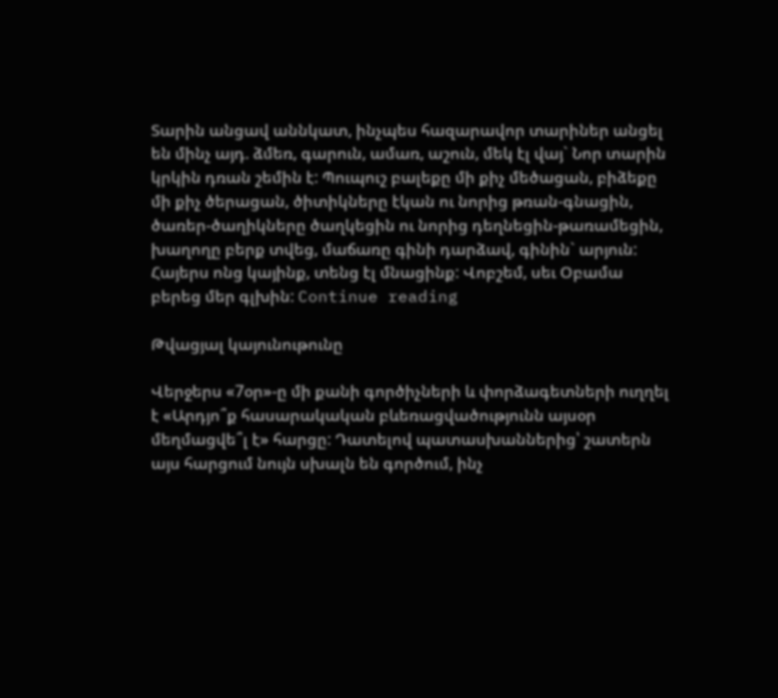Տարին անցավ աննկատ, ինչպես հազարավոր տարիներ անցել են մինչ այդ. ձմեռ, գարուն, ամառ, աշուն, մեկ էլ վայ` Նոր տարին կրկին դռան շեմին է: Պուպուշ բալեքը մի քիչ մեծացան, բիձեքը մի քիչ ծերացան, ծիտիկները էկան ու նորից թռան-գնացին, ծառեր-ծաղիկները ծաղկեցին ու նորից դեղնեցին-թառամեցին, խաղողը բերք տվեց, մաճառը գինի դարձավ, գինին` արյուն: Հայերս ոնց կայինք, տենց էլ մնացինք: Վոբշեմ, սեւ Օբամա բերեց մեր գլխին: Continue reading

Թվացյալ կայունութունը

Վերջերս «7օր»-ը մի քանի գործիչների և փորձագետների ուղղել է «Արդյո՞ք հասարակական բևեռացվածությունն այսօր մեղմացվե՞լ է» հարցը: Դատելով պատասխաններից՝ շատերն այս հարցում նույն սխալն են գործում, ինչ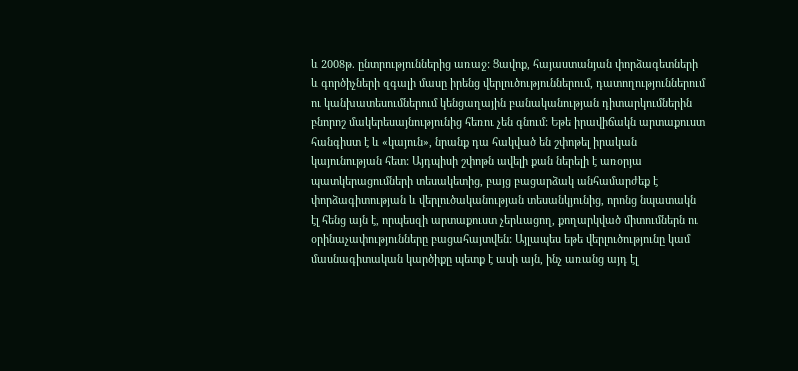և 2008թ. ընտրություններից առաջ: Ցավոք, հայաստանյան փորձագետների և գործիչների զգալի մասը իրենց վերլուծություններում, դատողություններում ու կանխատեսումներում կենցաղային բանականության դիտարկումներին բնորոշ մակերեսայնությունից հեռու չեն գնում: Եթե իրավիճակն արտաքուստ հանգիստ է և «կայուն», նրանք դա հակված են շփոթել իրական կայունության հետ: Այդպիսի շփոթն ավելի քան ներելի է առօրյա պատկերացումների տեսակետից, բայց բացարձակ անհամարժեք է փորձագիտության և վերլուծականության տեսանկյունից, որոնց նպատակն էլ հենց այն է, որպեսզի արտաքուստ չերևացող, քողարկված միտումներն ու օրինաչափությունները բացահայտվեն: Այլապես եթե վերլուծությունը կամ մասնագիտական կարծիքը պետք է ասի այն, ինչ առանց այդ էլ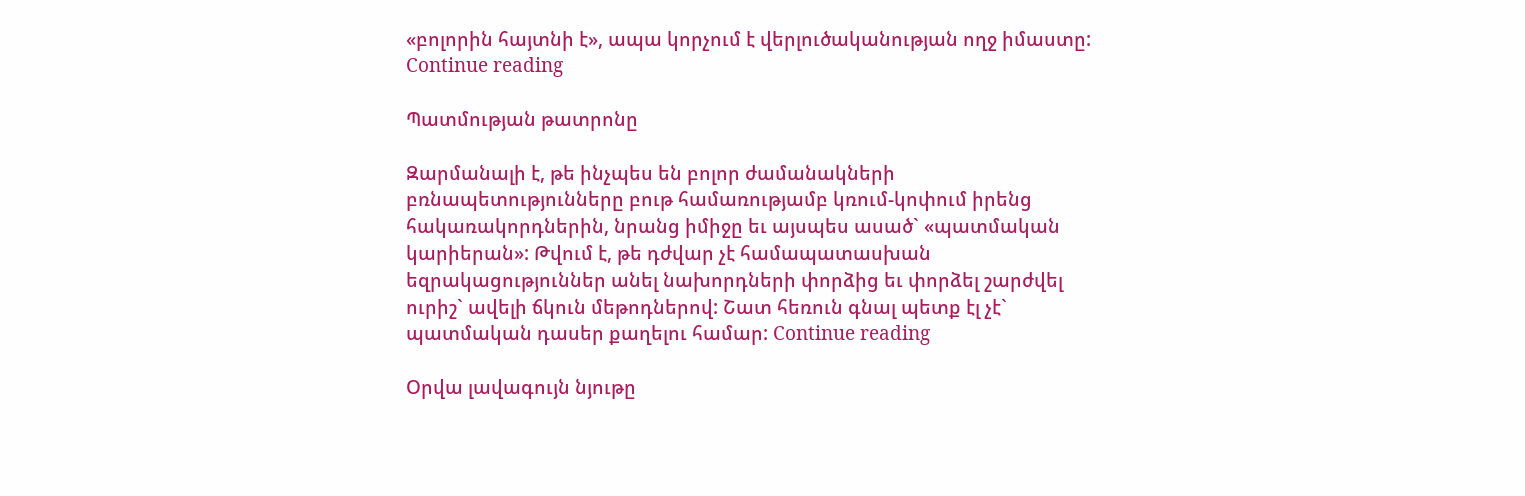«բոլորին հայտնի է», ապա կորչում է վերլուծականության ողջ իմաստը: Continue reading

Պատմության թատրոնը

Զարմանալի է, թե ինչպես են բոլոր ժամանակների բռնապետությունները բութ համառությամբ կռում-կոփում իրենց հակառակորդներին, նրանց իմիջը եւ այսպես ասած` «պատմական կարիերան»: Թվում է, թե դժվար չէ համապատասխան եզրակացություններ անել նախորդների փորձից եւ փորձել շարժվել ուրիշ` ավելի ճկուն մեթոդներով: Շատ հեռուն գնալ պետք էլ չէ` պատմական դասեր քաղելու համար: Continue reading

Օրվա լավագույն նյութը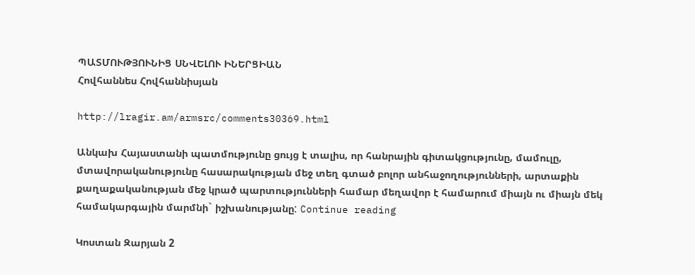ՊԱՏՄՈՒԹՅՈՒՆԻՑ ՍՆՎԵԼՈՒ ԻՆԵՐՑԻԱՆ
Հովհաննես Հովհաննիսյան

http://lragir.am/armsrc/comments30369.html

Անկախ Հայաստանի պատմությունը ցույց է տալիս, որ հանրային գիտակցությունը, մամուլը, մտավորականությունը հասարակության մեջ տեղ գտած բոլոր անհաջողությունների, արտաքին քաղաքականության մեջ կրած պարտությունների համար մեղավոր է համարում միայն ու միայն մեկ համակարգային մարմնի` իշխանությանը: Continue reading

Կոստան Զարյան 2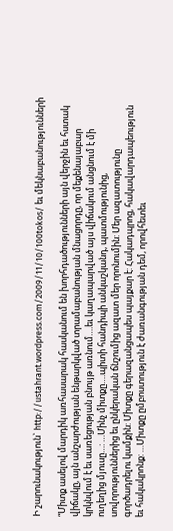Ի շարունակություն` http://ustahrant.wordpress.com/2009/11/10/100tokos/ եւ մեկնաբանությունների

“Միտք ասելով մարդիկ առհասարակ հասկանում են խորհդածությունների այն վերջին եւ հստակ վիճակը, այն անշարժության ենթարկված տրամաբանության մնացորդը, որ մեքենայաբար կրկնվում է եւ սառեցության բնույթ առնում….եւ կաղապարված այս վիճակում անցնում է մի ուղեղից մյուսը…: …Մինչ միտքը….պիտի հանդիպի անկաշկանդ, պատմությունից, սովորություններից եւ ընկերական ճնշումից ազատ մեր որոնումին: Մեր ազատությունը գործադրելու կամքին: Միտքը գերազանցապես պայքար է: Հակադպրոց, հակավարդապեություն եւ հակակրոնք: …Միտքը ըմբոստություն է ժառանգության դեմ, որովհետեւ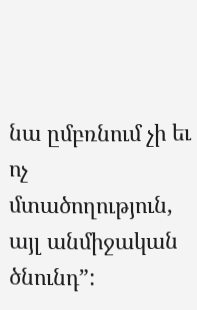նա ըմբռնում չի եւ ոչ մտածողություն, այլ անմիջական ծնունդ”: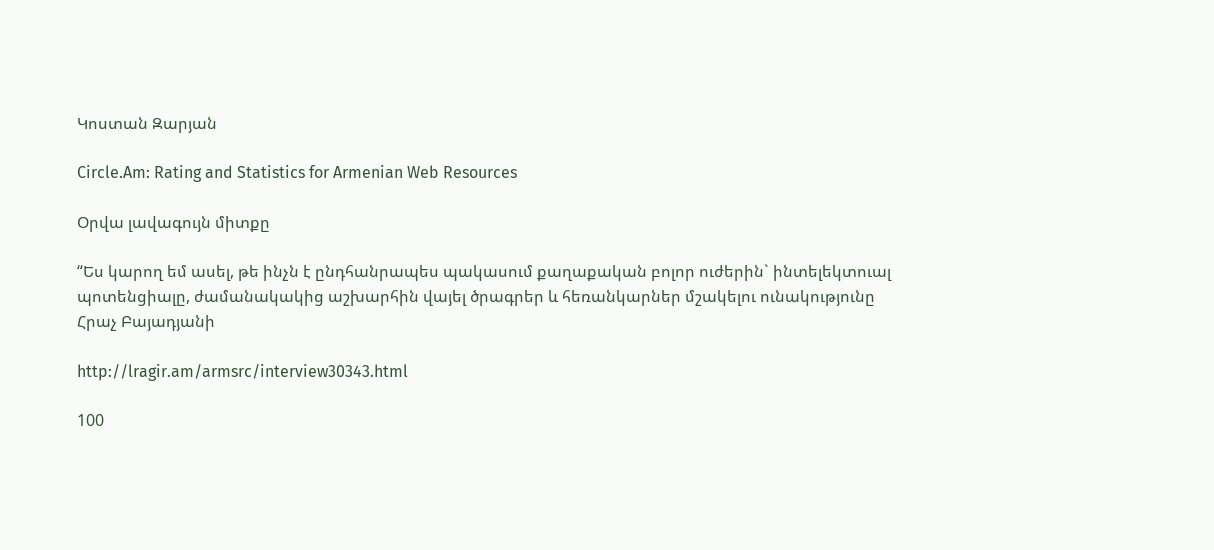Կոստան Զարյան

Circle.Am: Rating and Statistics for Armenian Web Resources

Օրվա լավագույն միտքը

“Ես կարող եմ ասել, թե ինչն է ընդհանրապես պակասում քաղաքական բոլոր ուժերին` ինտելեկտուալ պոտենցիալը, ժամանակակից աշխարհին վայել ծրագրեր և հեռանկարներ մշակելու ունակությունը
Հրաչ Բայադյանի

http://lragir.am/armsrc/interview30343.html

100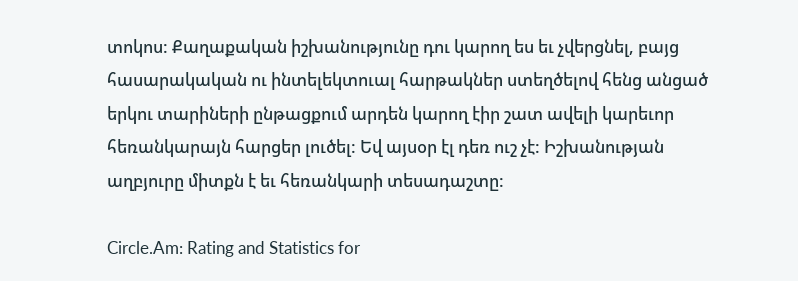տոկոս: Քաղաքական իշխանությունը դու կարող ես եւ չվերցնել, բայց հասարակական ու ինտելեկտուալ հարթակներ ստեղծելով հենց անցած երկու տարիների ընթացքում արդեն կարող էիր շատ ավելի կարեւոր հեռանկարայն հարցեր լուծել: Եվ այսօր էլ դեռ ուշ չէ: Իշխանության աղբյուրը միտքն է եւ հեռանկարի տեսադաշտը:

Circle.Am: Rating and Statistics for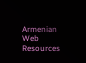Armenian Web Resources